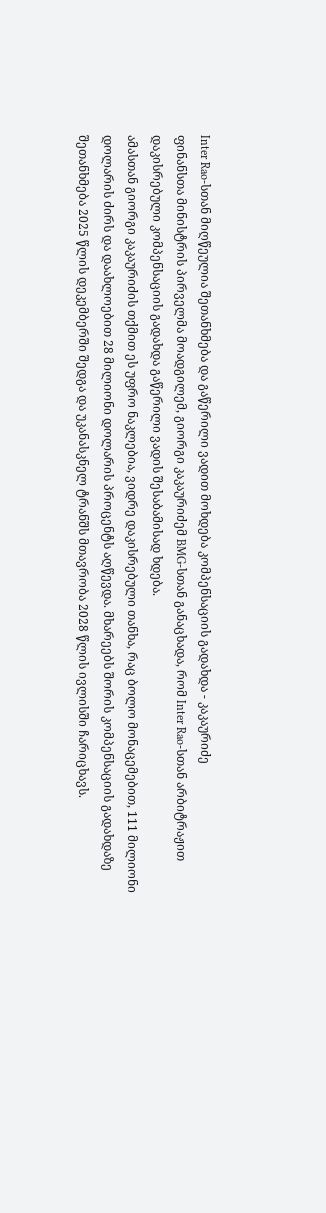Inter Rao-სთან მიღწეულია შეთანხმება და გაწერილი ვადით მოხდება კომპენსაციის გადახდა - კაკაურიძე
ფინანსთა მინისტრის პირველმა მოადგილემ, გიორგი კაკაურიძემ BMG-სთან განაცხადა, რომ Inter Rao-სთან არბიტრაჟით დაკისრებული კომპენსაციის გადახდა გაწერილი ვადის შესაბამისად ხდება.
ამასთან გიორგი კაკაურიძის თქმით ეს უფრო ნაკლებია, ვიდრე დაკისრებული თანხა, რაც ბოლო მონაცემებით, 111 მილიონი დოლარის ძირს და დაახლოებით 28 მილიონი დოლარის პროცენტს აღწევდა. მხარეებს შორის კომპენსაციის გადახდაზე შეთანხმება 2025 წლის დეკემბერში შედგა და უკანასკნელ ტრანშს მთავრობა 2028 წლის ივლისში ჩარიცხავს.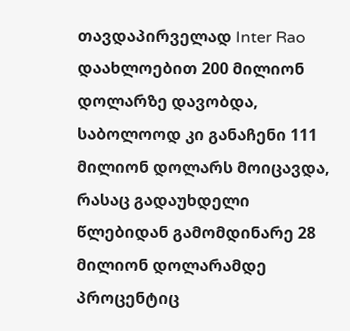თავდაპირველად Inter Rao დაახლოებით 200 მილიონ დოლარზე დავობდა, საბოლოოდ კი განაჩენი 111 მილიონ დოლარს მოიცავდა, რასაც გადაუხდელი წლებიდან გამომდინარე 28 მილიონ დოლარამდე პროცენტიც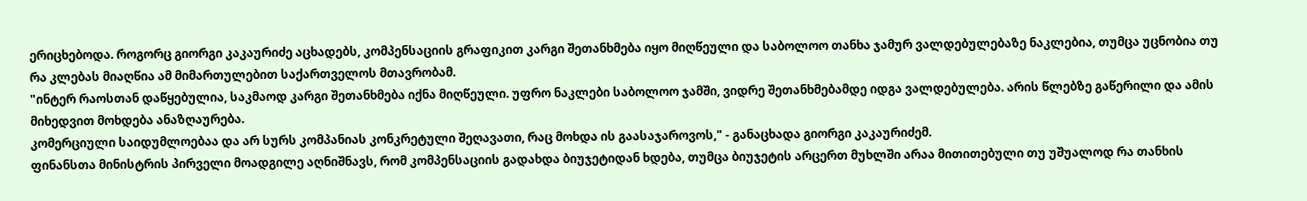ერიცხებოდა. როგორც გიორგი კაკაურიძე აცხადებს, კომპენსაციის გრაფიკით კარგი შეთანხმება იყო მიღწეული და საბოლოო თანხა ჯამურ ვალდებულებაზე ნაკლებია, თუმცა უცნობია თუ რა კლებას მიაღწია ამ მიმართულებით საქართველოს მთავრობამ.
"ინტერ რაოსთან დაწყებულია, საკმაოდ კარგი შეთანხმება იქნა მიღწეული. უფრო ნაკლები საბოლოო ჯამში, ვიდრე შეთანხმებამდე იდგა ვალდებულება. არის წლებზე გაწერილი და ამის მიხედვით მოხდება ანაზღაურება.
კომერციული საიდუმლოებაა და არ სურს კომპანიას კონკრეტული შეღავათი, რაც მოხდა ის გაასაჯაროვოს," - განაცხადა გიორგი კაკაურიძემ.
ფინანსთა მინისტრის პირველი მოადგილე აღნიშნავს, რომ კომპენსაციის გადახდა ბიუჯეტიდან ხდება, თუმცა ბიუჯეტის არცერთ მუხლში არაა მითითებული თუ უშუალოდ რა თანხის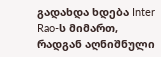გადახდა ხდება Inter Rao-ს მიმართ, რადგან აღნიშნული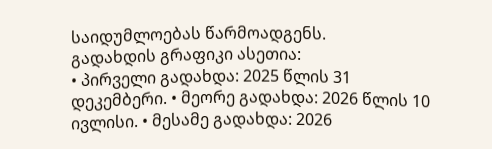საიდუმლოებას წარმოადგენს.
გადახდის გრაფიკი ასეთია:
• პირველი გადახდა: 2025 წლის 31 დეკემბერი. • მეორე გადახდა: 2026 წლის 10 ივლისი. • მესამე გადახდა: 2026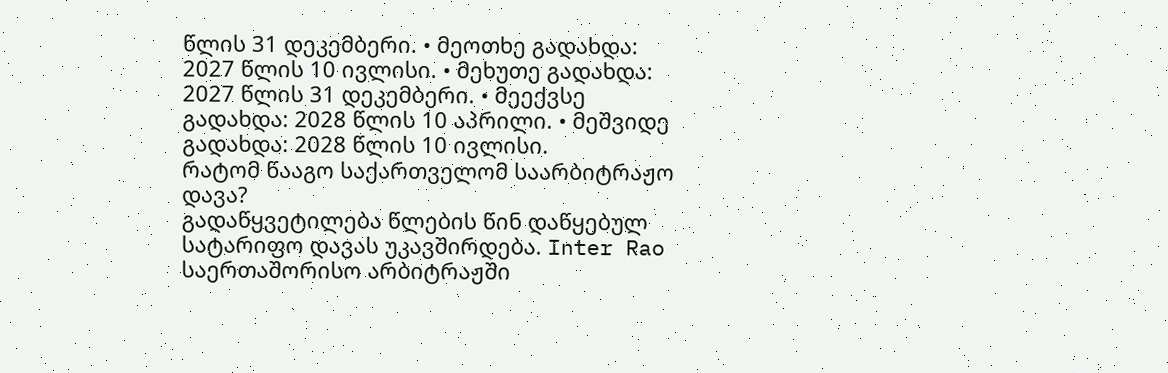წლის 31 დეკემბერი. • მეოთხე გადახდა: 2027 წლის 10 ივლისი. • მეხუთე გადახდა: 2027 წლის 31 დეკემბერი. • მეექვსე გადახდა: 2028 წლის 10 აპრილი. • მეშვიდე გადახდა: 2028 წლის 10 ივლისი.
რატომ წააგო საქართველომ საარბიტრაჟო დავა?
გადაწყვეტილება წლების წინ დაწყებულ სატარიფო დავას უკავშირდება. Inter Rao საერთაშორისო არბიტრაჟში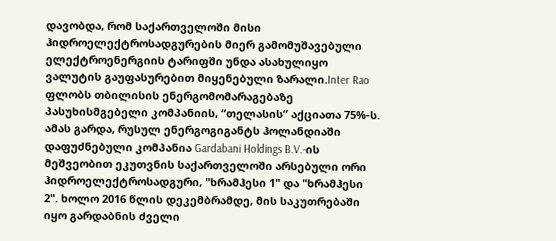დავობდა, რომ საქართველოში მისი ჰიდროელექტროსადგურების მიერ გამომუშავებული ელექტროენერგიის ტარიფში უნდა ასახულიყო ვალუტის გაუფასურებით მიყენებული ზარალი.Inter Rao ფლობს თბილისის ენერგომომარაგებაზე პასუხისმგებელი კომპანიის, “თელასის” აქციათა 75%-ს. ამას გარდა, რუსულ ენერგოგიგანტს ჰოლანდიაში დაფუძნებული კომპანია Gardabani Holdings B.V.-ის მეშვეობით ეკუთვნის საქართველოში არსებული ორი ჰიდროელექტროსადგური, "ხრამჰესი 1" და "ხრამჰესი 2". ხოლო 2016 წლის დეკემბრამდე, მის საკუთრებაში იყო გარდაბნის ძველი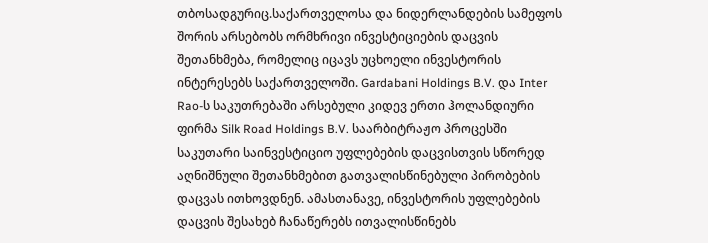თბოსადგურიც.საქართველოსა და ნიდერლანდების სამეფოს შორის არსებობს ორმხრივი ინვესტიციების დაცვის შეთანხმება, რომელიც იცავს უცხოელი ინვესტორის ინტერესებს საქართველოში. Gardabani Holdings B.V. და Inter Rao-ს საკუთრებაში არსებული კიდევ ერთი ჰოლანდიური ფირმა Silk Road Holdings B.V. საარბიტრაჟო პროცესში საკუთარი საინვესტიციო უფლებების დაცვისთვის სწორედ აღნიშნული შეთანხმებით გათვალისწინებული პირობების დაცვას ითხოვდნენ. ამასთანავე, ინვესტორის უფლებების დაცვის შესახებ ჩანაწერებს ითვალისწინებს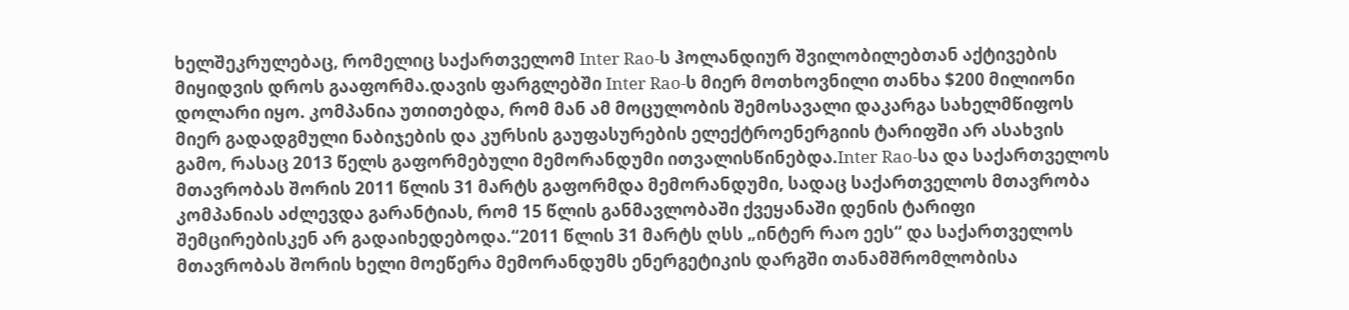ხელშეკრულებაც, რომელიც საქართველომ Inter Rao-ს ჰოლანდიურ შვილობილებთან აქტივების მიყიდვის დროს გააფორმა.დავის ფარგლებში Inter Rao-ს მიერ მოთხოვნილი თანხა $200 მილიონი დოლარი იყო. კომპანია უთითებდა, რომ მან ამ მოცულობის შემოსავალი დაკარგა სახელმწიფოს მიერ გადადგმული ნაბიჯების და კურსის გაუფასურების ელექტროენერგიის ტარიფში არ ასახვის გამო, რასაც 2013 წელს გაფორმებული მემორანდუმი ითვალისწინებდა.Inter Rao-სა და საქართველოს მთავრობას შორის 2011 წლის 31 მარტს გაფორმდა მემორანდუმი, სადაც საქართველოს მთავრობა კომპანიას აძლევდა გარანტიას, რომ 15 წლის განმავლობაში ქვეყანაში დენის ტარიფი შემცირებისკენ არ გადაიხედებოდა.“2011 წლის 31 მარტს ღსს „ინტერ რაო ეეს“ და საქართველოს მთავრობას შორის ხელი მოეწერა მემორანდუმს ენერგეტიკის დარგში თანამშრომლობისა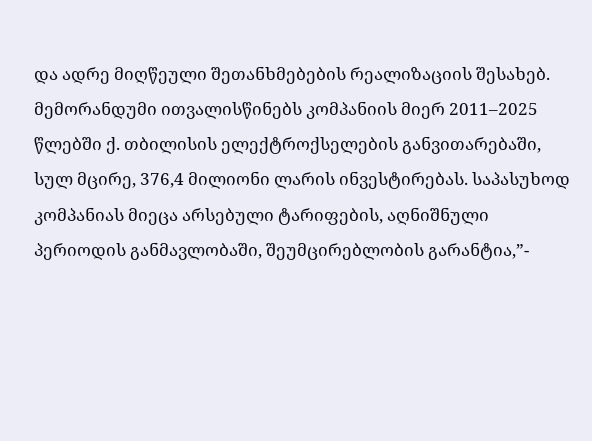და ადრე მიღწეული შეთანხმებების რეალიზაციის შესახებ. მემორანდუმი ითვალისწინებს კომპანიის მიერ 2011–2025 წლებში ქ. თბილისის ელექტროქსელების განვითარებაში, სულ მცირე, 376,4 მილიონი ლარის ინვესტირებას. საპასუხოდ კომპანიას მიეცა არსებული ტარიფების, აღნიშნული პერიოდის განმავლობაში, შეუმცირებლობის გარანტია,”-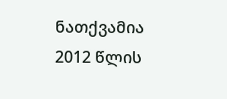ნათქვამია 2012 წლის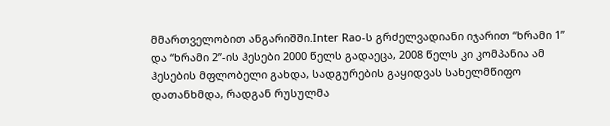მმართველობით ანგარიშში.Inter Rao-ს გრძელვადიანი იჯარით “ხრამი 1” და “ხრამი 2”-ის ჰესები 2000 წელს გადაეცა, 2008 წელს კი კომპანია ამ ჰესების მფლობელი გახდა, სადგურების გაყიდვას სახელმწიფო დათანხმდა, რადგან რუსულმა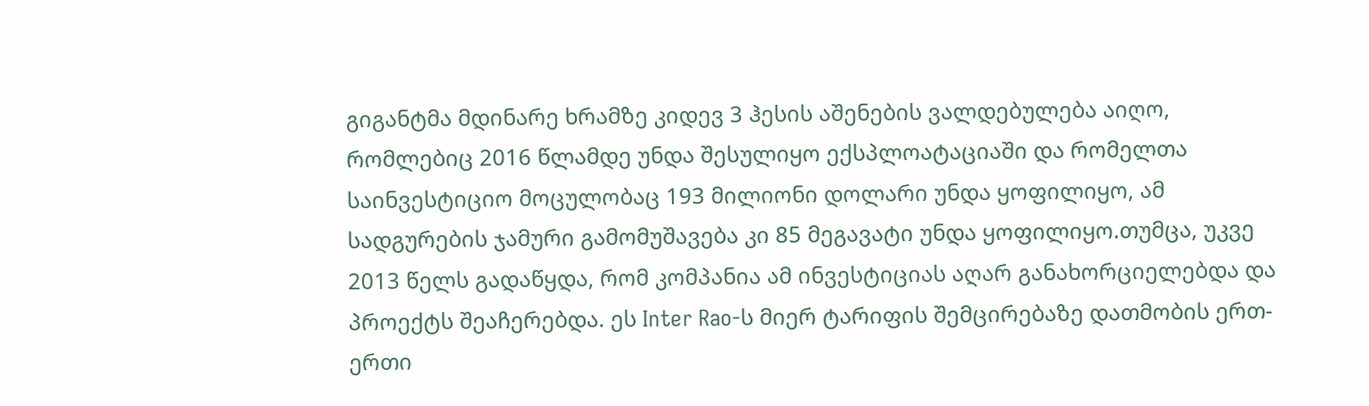გიგანტმა მდინარე ხრამზე კიდევ 3 ჰესის აშენების ვალდებულება აიღო, რომლებიც 2016 წლამდე უნდა შესულიყო ექსპლოატაციაში და რომელთა საინვესტიციო მოცულობაც 193 მილიონი დოლარი უნდა ყოფილიყო, ამ სადგურების ჯამური გამომუშავება კი 85 მეგავატი უნდა ყოფილიყო.თუმცა, უკვე 2013 წელს გადაწყდა, რომ კომპანია ამ ინვესტიციას აღარ განახორციელებდა და პროექტს შეაჩერებდა. ეს Inter Rao-ს მიერ ტარიფის შემცირებაზე დათმობის ერთ-ერთი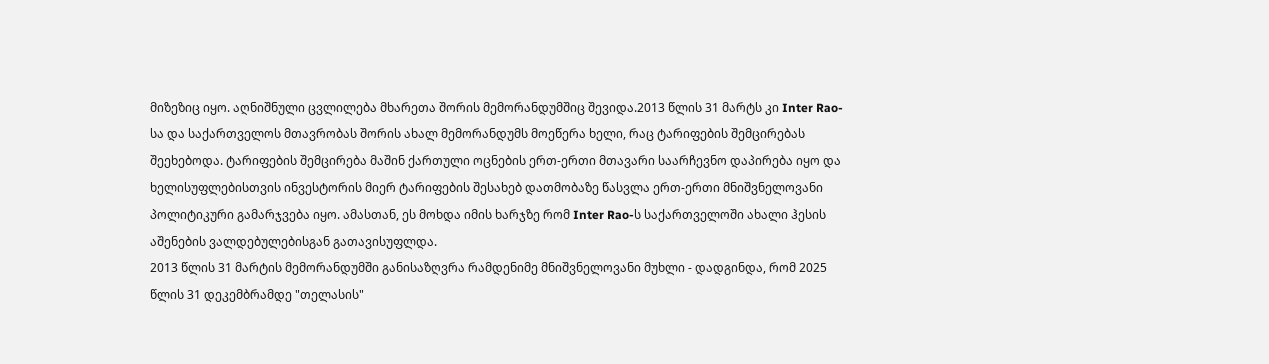მიზეზიც იყო. აღნიშნული ცვლილება მხარეთა შორის მემორანდუმშიც შევიდა.2013 წლის 31 მარტს კი Inter Rao-სა და საქართველოს მთავრობას შორის ახალ მემორანდუმს მოეწერა ხელი, რაც ტარიფების შემცირებას შეეხებოდა. ტარიფების შემცირება მაშინ ქართული ოცნების ერთ-ერთი მთავარი საარჩევნო დაპირება იყო და ხელისუფლებისთვის ინვესტორის მიერ ტარიფების შესახებ დათმობაზე წასვლა ერთ-ერთი მნიშვნელოვანი პოლიტიკური გამარჯვება იყო. ამასთან, ეს მოხდა იმის ხარჯზე რომ Inter Rao-ს საქართველოში ახალი ჰესის აშენების ვალდებულებისგან გათავისუფლდა.
2013 წლის 31 მარტის მემორანდუმში განისაზღვრა რამდენიმე მნიშვნელოვანი მუხლი - დადგინდა, რომ 2025 წლის 31 დეკემბრამდე "თელასის"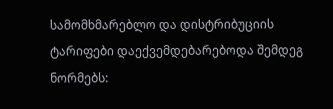სამომხმარებლო და დისტრიბუციის ტარიფები დაექვემდებარებოდა შემდეგ ნორმებს: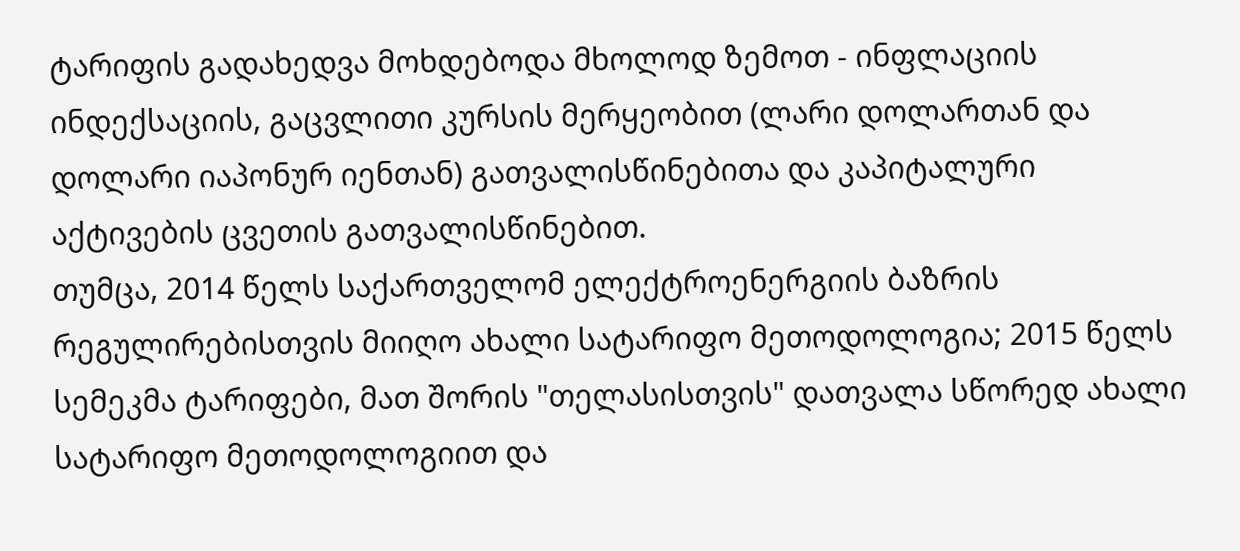ტარიფის გადახედვა მოხდებოდა მხოლოდ ზემოთ - ინფლაციის ინდექსაციის, გაცვლითი კურსის მერყეობით (ლარი დოლართან და დოლარი იაპონურ იენთან) გათვალისწინებითა და კაპიტალური აქტივების ცვეთის გათვალისწინებით.
თუმცა, 2014 წელს საქართველომ ელექტროენერგიის ბაზრის რეგულირებისთვის მიიღო ახალი სატარიფო მეთოდოლოგია; 2015 წელს სემეკმა ტარიფები, მათ შორის "თელასისთვის" დათვალა სწორედ ახალი სატარიფო მეთოდოლოგიით და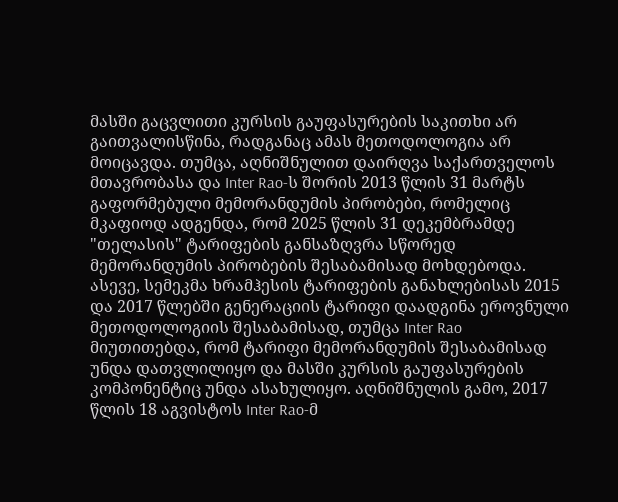მასში გაცვლითი კურსის გაუფასურების საკითხი არ გაითვალისწინა, რადგანაც ამას მეთოდოლოგია არ მოიცავდა. თუმცა, აღნიშნულით დაირღვა საქართველოს მთავრობასა და Inter Rao-ს შორის 2013 წლის 31 მარტს გაფორმებული მემორანდუმის პირობები, რომელიც მკაფიოდ ადგენდა, რომ 2025 წლის 31 დეკემბრამდე "თელასის" ტარიფების განსაზღვრა სწორედ მემორანდუმის პირობების შესაბამისად მოხდებოდა.
ასევე, სემეკმა ხრამჰესის ტარიფების განახლებისას 2015 და 2017 წლებში გენერაციის ტარიფი დაადგინა ეროვნული მეთოდოლოგიის შესაბამისად, თუმცა Inter Rao მიუთითებდა, რომ ტარიფი მემორანდუმის შესაბამისად უნდა დათვლილიყო და მასში კურსის გაუფასურების კომპონენტიც უნდა ასახულიყო. აღნიშნულის გამო, 2017 წლის 18 აგვისტოს Inter Rao-მ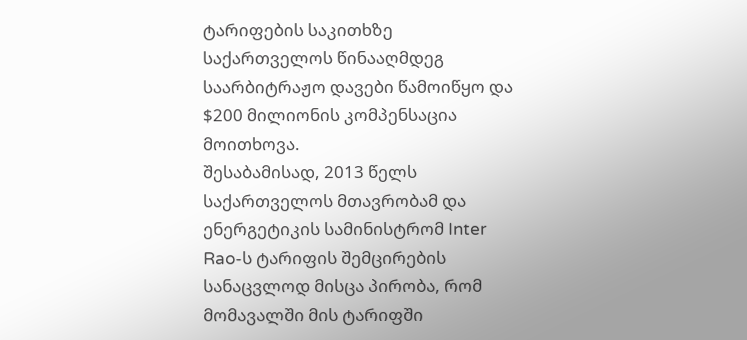ტარიფების საკითხზე საქართველოს წინააღმდეგ საარბიტრაჟო დავები წამოიწყო და $200 მილიონის კომპენსაცია მოითხოვა.
შესაბამისად, 2013 წელს საქართველოს მთავრობამ და ენერგეტიკის სამინისტრომ Inter Rao-ს ტარიფის შემცირების სანაცვლოდ მისცა პირობა, რომ მომავალში მის ტარიფში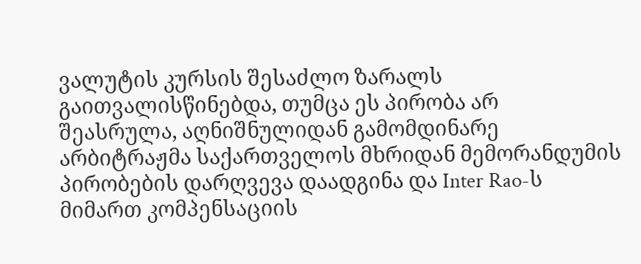ვალუტის კურსის შესაძლო ზარალს გაითვალისწინებდა, თუმცა ეს პირობა არ შეასრულა, აღნიშნულიდან გამომდინარე არბიტრაჟმა საქართველოს მხრიდან მემორანდუმის პირობების დარღვევა დაადგინა და Inter Rao-ს მიმართ კომპენსაციის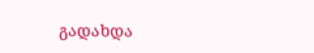გადახდა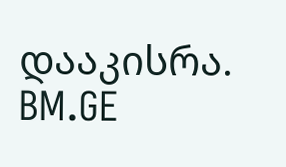დააკისრა.
BM.GE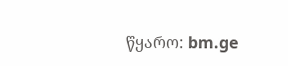წყარო: bm.ge